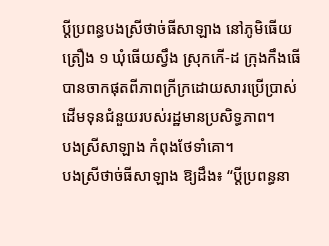ប្តីប្រពន្ធបងស្រីថាច់ធីសាឡាង នៅភូមិធើយត្រឿង ១ ឃុំធើយស្វឹង ស្រុកកើ-ដ ក្រុងកឹងធើ បានចាកផុតពីភាពក្រីក្រដោយសារប្រើប្រាស់ដើមទុនជំនួយរបស់រដ្ឋមានប្រសិទ្ធភាព។
បងស្រីសាឡាង កំពុងថែទាំគោ។
បងស្រីថាច់ធីសាឡាង ឱ្យដឹង៖ “ប្តីប្រពន្ធនា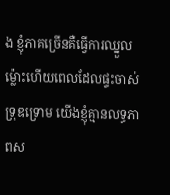ង ខ្ញុំភាគច្រើនគឺធ្វើការឈ្នួល ម្ល៉ោះហើយពេលដែលផ្ទះចាស់ទ្រុឌទ្រោម យើងខ្ញុំគ្មានលទ្ធភាពស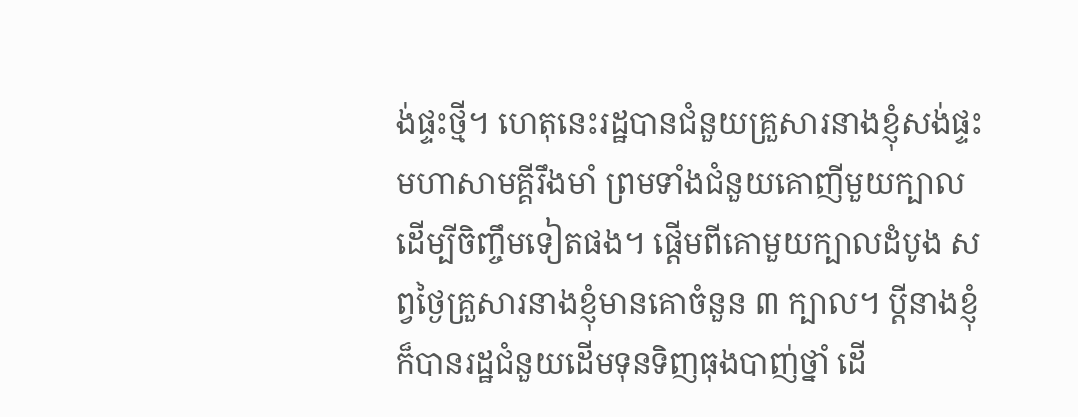ង់ផ្ទះថ្មី។ ហេតុនេះរដ្ឋបានជំនួយគ្រួសារនាងខ្ញុំសង់ផ្ទះមហាសាមគ្គីរឹងមាំ ព្រមទាំងជំនួយគោញីមួយក្បាល ដើម្បីចិញ្ចឹមទៀតផង។ ផ្តើមពីគោមួយក្បាលដំបូង សព្វថ្ងៃគ្រួសារនាងខ្ញុំមានគោចំនួន ៣ ក្បាល។ ប្តីនាងខ្ញុំក៏បានរដ្ឋជំនួយដើមទុនទិញធុងបាញ់ថ្នាំ ដើ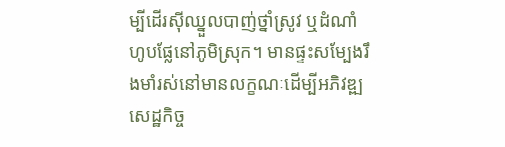ម្បីដើរស៊ីឈ្នួលបាញ់ថ្នាំស្រូវ ឬដំណាំហូបផ្លែនៅភូមិស្រុក។ មានផ្ទះសម្បែងរឹងមាំរស់នៅមានលក្ខណៈដើម្បីអភិវឌ្ឍសេដ្ឋកិច្ច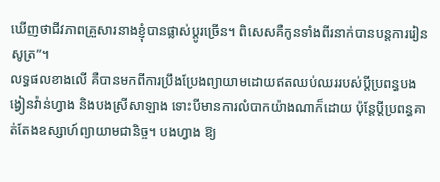ឃើញថាជីវភាពគ្រួសារនាងខ្ញុំបានផ្លាស់ប្តូរច្រើន។ ពិសេសគឺកូនទាំងពីរនាក់បានបន្តការរៀនសូត្រ”។
លទ្ធផលខាងលើ គឺបានមកពីការប្រឹងប្រែងព្យាយាមដោយឥតឈប់ឈររបស់ប្តីប្រពន្ធបងង្វៀនវ៉ាន់ហ្វាង និងបងស្រីសាឡាង ទោះបីមានការលំបាកយ៉ាងណាក៏ដោយ ប៉ុន្តែប្តីប្រពន្ធគាត់តែងឧស្សាហ៍ព្យាយាមជានិច្ច។ បងហ្វាង ឱ្យ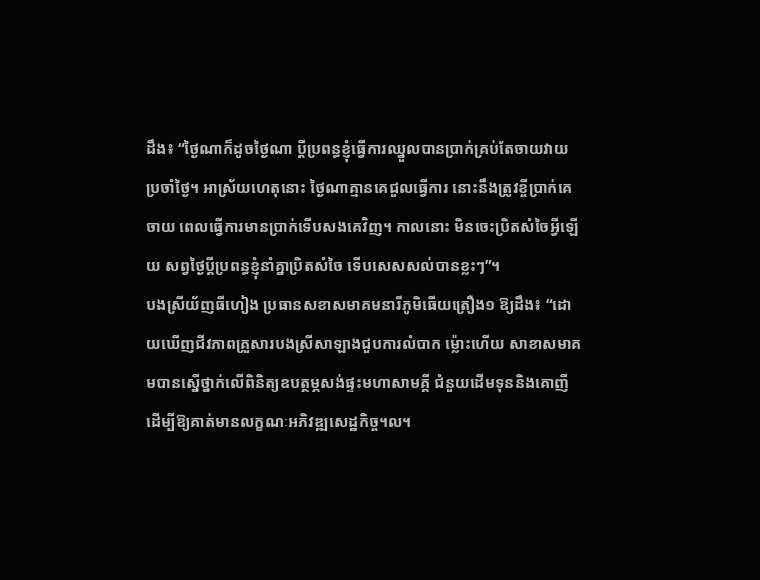ដឹង៖ “ថ្ងៃណាក៏ដូចថ្ងៃណា ប្តីប្រពន្ធខ្ញុំធ្វើការឈ្នួលបានប្រាក់គ្រប់តែចាយវាយប្រចាំថ្ងៃ។ អាស្រ័យហេតុនោះ ថ្ងៃណាគ្មានគេជួលធ្វើការ នោះនឹងត្រូវខ្ចីប្រាក់គេចាយ ពេលធ្វើការមានប្រាក់ទើបសងគេវិញ។ កាលនោះ មិនចេះប្រិតសំចៃអ្វីឡើយ សព្វថ្ងៃប្តីប្រពន្ធខ្ញុំនាំគ្នាប្រិតសំចៃ ទើបសេសសល់បានខ្លះៗ”។
បងស្រីយ័ញធីហៀង ប្រធានសខាសមាគមនារីភូមិធើយត្រឿង១ ឱ្យដឹង៖ “ដោយឃើញជីវភាពគ្រួសារបងស្រីសាឡាងជួបការលំបាក ម្ល៉ោះហើយ សាខាសមាគមបានស្នើថ្នាក់លើពិនិត្យឧបត្ថម្ភសង់ផ្ទះមហាសាមគ្គី ជំនួយដើមទុននិងគោញីដើម្បីឱ្យគាត់មានលក្ខណៈអភិវឌ្ឍសេដ្ឋកិច្ច។ល។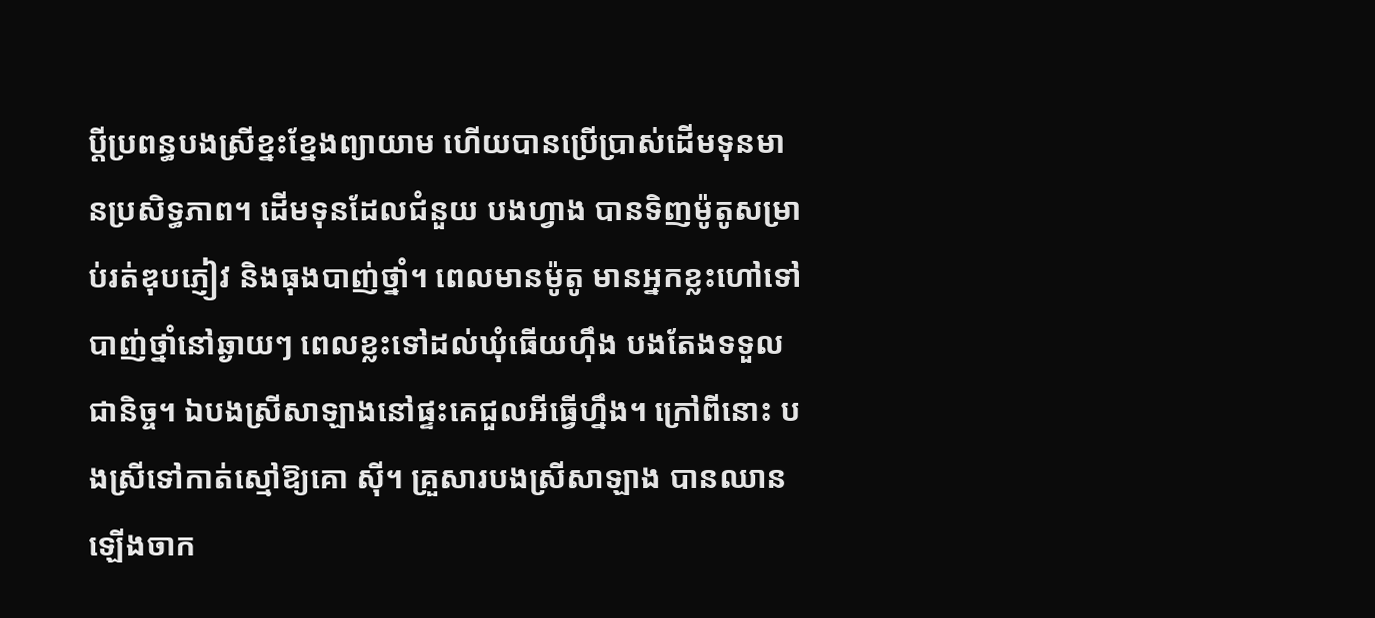ប្តីប្រពន្ធបងស្រីខ្នះខ្នែងព្យាយាម ហើយបានប្រើប្រាស់ដើមទុនមានប្រសិទ្ធភាព។ ដើមទុនដែលជំនួយ បងហ្វាង បានទិញម៉ូតូសម្រាប់រត់ឌុបភ្ញៀវ និងធុងបាញ់ថ្នាំ។ ពេលមានម៉ូតូ មានអ្នកខ្លះហៅទៅបាញ់ថ្នាំនៅឆ្ងាយៗ ពេលខ្លះទៅដល់ឃុំធើយហ៊ឹង បងតែងទទួលជានិច្ច។ ឯបងស្រីសាឡាងនៅផ្ទះគេជួលអីធ្វើហ្នឹង។ ក្រៅពីនោះ បងស្រីទៅកាត់ស្មៅឱ្យគោ ស៊ី។ គ្រួសារបងស្រីសាឡាង បានឈានឡើងចាក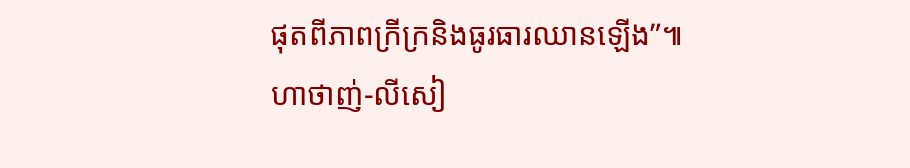ផុតពីភាពក្រីក្រនិងធូរធារឈានឡើង”៕
ហាថាញ់-លីសៀ